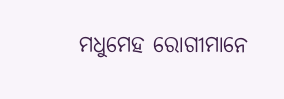ମଧୁମେହ ରୋଗୀମାନେ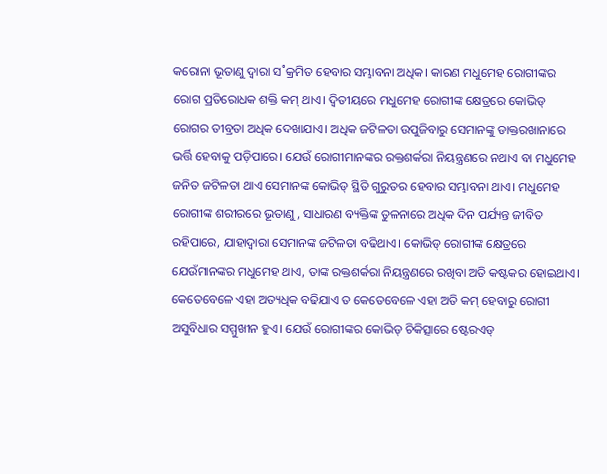କରୋନା ଭୂତାଣୁ ଦ୍ବାରା ସ˚କ୍ରମିତ ହେବାର ସମ୍ଭାବନା ଅଧିକ। କାରଣ ମଧୁମେହ ରୋଗୀଙ୍କର ରୋଗ ପ୍ରତିରୋଧକ ଶକ୍ତି କମ୍ ଥାଏ। ଦ୍ବିତୀୟରେ ମଧୁମେହ ରୋଗୀଙ୍କ କ୍ଷେତ୍ରରେ କୋଭିଡ୍ ରୋଗର ତୀବ୍ରତା ଅଧିକ ଦେଖାଯାଏ। ଅଧିକ ଜଟିଳତା ଉପୁଜିବାରୁ ସେମାନଙ୍କୁ ଡାକ୍ତରଖାନାରେ ଭର୍ତ୍ତି ହେବାକୁ ପଡ଼ିପାରେ। ଯେଉଁ ରୋଗୀମାନଙ୍କର ରକ୍ତଶର୍କରା ନିୟନ୍ତ୍ରଣରେ ନଥାଏ ବା ମଧୁମେହ ଜନିତ ଜଟିଳତା ଥାଏ ସେମାନଙ୍କ କୋଭିଡ୍ ସ୍ଥିତି ଗୁରୁତର ହେବାର ସମ୍ଭାବନା ଥାଏ। ମଧୁମେହ ରୋଗୀଙ୍କ ଶରୀରରେ ଭୂତାଣୁ, ସାଧାରଣ ବ୍ୟକ୍ତିଙ୍କ ତୁଳନାରେ ଅଧିକ ଦିନ ପର୍ଯ୍ୟନ୍ତ ଜୀବିତ ରହିପାରେ, ଯାହାଦ୍ବାରା ସେମାନଙ୍କ ଜଟିଳତା ବଢିଥାଏ। କୋଭିଡ୍ ରୋଗୀଙ୍କ କ୍ଷେତ୍ରରେ ଯେଉଁମାନଙ୍କର ମଧୁମେହ ଥାଏ, ତାଙ୍କ ରକ୍ତଶର୍କରା ନିୟନ୍ତ୍ରଣରେ ରଖିବା ଅତି କଷ୍ଟକର ହୋଇଥାଏ। କେତେବେଳେ ଏହା ଅତ୍ୟଧିକ ବଢିଯାଏ ତ କେତେବେଳେ ଏହା ଅତି କମ୍ ହେବାରୁ ରୋଗୀ ଅସୁବିଧାର ସମ୍ମୁଖୀନ ହୁଏ। ଯେଉଁ ରୋଗୀଙ୍କର କୋଭିଡ୍ ଚିକିତ୍ସାରେ ଷ୍ଟେରଏଡ୍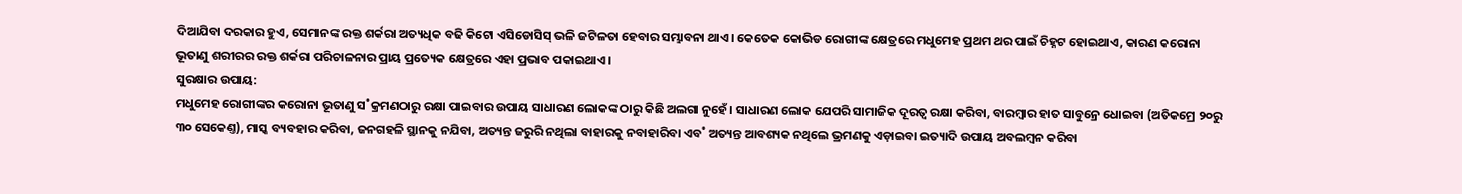ଦିଆଯିବା ଦରକାର ହୁଏ, ସେମାନଙ୍କ ରକ୍ତ ଶର୍କରା ଅତ୍ୟଧିକ ବଢି କିଟୋ ଏସିଡୋସିସ୍ ଭଳି ଜଟିଳତା ହେବାର ସମ୍ଭାବନା ଥାଏ। କେତେକ କୋଭିଡ ରୋଗୀଙ୍କ କ୍ଷେତ୍ରରେ ମଧୁମେହ ପ୍ରଥମ ଥର ପାଇଁ ଚିହ୍ନଟ ହୋଇଥାଏ, କାରଣ କରୋନା ଭୂତାଣୁ ଶରୀରର ରକ୍ତ ଶର୍କରା ପରିଚାଳନାର ପ୍ରାୟ ପ୍ରତ୍ୟେକ କ୍ଷେତ୍ରରେ ଏହା ପ୍ରଭାବ ପକାଇଥାଏ।
ସୁରକ୍ଷାର ଉପାୟ:
ମଧୁମେହ ରୋଗୀଙ୍କର କରୋନା ଭୂତାଣୁ ସ˚କ୍ରମଣଠାରୁ ରକ୍ଷା ପାଇବାର ଉପାୟ ସାଧାରଣ ଲୋକଙ୍କ ଠାରୁ କିଛି ଅଲଗା ନୁହେଁ। ସାଧାରଣ ଲୋକ ଯେପରି ସାମାଜିକ ଦୂରତ୍ବ ରକ୍ଷା କରିବା, ବାରମ୍ବାର ହାତ ସାବୁନ୍ରେ ଧୋଇବା (ଅତିକମ୍ରେ ୨୦ରୁ ୩୦ ସେକେଣ୍ତ), ମାସ୍କ ବ୍ୟବହାର କରିବା, ଜନଗହଳି ସ୍ଥାନକୁ ନଯିବା, ଅତ୍ୟନ୍ତ ଜରୁରି ନଥିଲା ବାହାରକୁ ନବାହାରିବା ଏବ˚ ଅତ୍ୟନ୍ତ ଆବଶ୍ୟକ ନଥିଲେ ଭ୍ରମଣକୁ ଏଡ଼ାଇବା ଇତ୍ୟାଦି ଉପାୟ ଅବଲମ୍ବନ କରିବା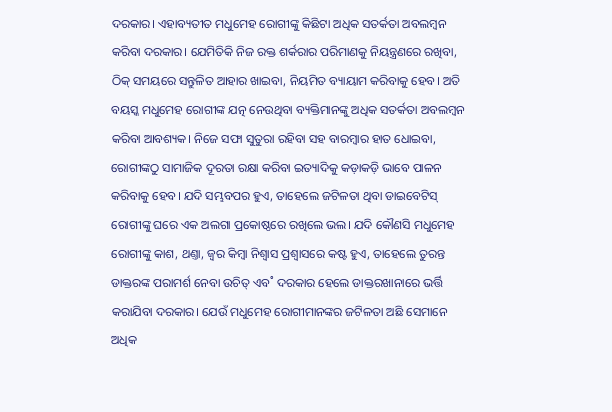ଦରକାର। ଏହାବ୍ୟତୀତ ମଧୁମେହ ରୋଗୀଙ୍କୁ କିଛିଟା ଅଧିକ ସତର୍କତା ଅବଲମ୍ବନ କରିବା ଦରକାର। ଯେମିତିକି ନିଜ ରକ୍ତ ଶର୍କରାର ପରିମାଣକୁ ନିୟନ୍ତ୍ରଣରେ ରଖିବା, ଠିକ୍ ସମୟରେ ସନ୍ତୁଳିତ ଆହାର ଖାଇବା, ନିୟମିତ ବ୍ୟାୟାମ କରିବାକୁ ହେବ। ଅତି ବୟସ୍କ ମଧୁମେହ ରୋଗୀଙ୍କ ଯତ୍ନ ନେଉଥିବା ବ୍ୟକ୍ତିମାନଙ୍କୁ ଅଧିକ ସତର୍କତା ଅବଲମ୍ବନ କରିବା ଆବଶ୍ୟକ। ନିଜେ ସଫା ସୁତୁରା ରହିବା ସହ ବାରମ୍ବାର ହାତ ଧୋଇବା, ରୋଗୀଙ୍କଠୁ ସାମାଜିକ ଦୂରତା ରକ୍ଷା କରିବା ଇତ୍ୟାଦିକୁ କଡ଼ାକଡ଼ି ଭାବେ ପାଳନ କରିବାକୁ ହେବ। ଯଦି ସମ୍ଭବପର ହୁଏ, ତାହେଲେ ଜଟିଳତା ଥିବା ଡାଇବେଟିସ୍ ରୋଗୀଙ୍କୁ ଘରେ ଏକ ଅଲଗା ପ୍ରକୋଷ୍ଠରେ ରଖିଲେ ଭଲ। ଯଦି କୌଣସି ମଧୁମେହ ରୋଗୀଙ୍କୁ କାଶ, ଥଣ୍ତା, ଜ୍ବର କିମ୍ବା ନିଶ୍ବାସ ପ୍ରଶ୍ବାସରେ କଷ୍ଟ ହୁଏ, ତାହେଲେ ତୁରନ୍ତ ଡାକ୍ତରଙ୍କ ପରାମର୍ଶ ନେବା ଉଚିତ୍ ଏବ˚ ଦରକାର ହେଲେ ଡାକ୍ତରଖାନାରେ ଭର୍ତ୍ତି କରାଯିବା ଦରକାର। ଯେଉଁ ମଧୁମେହ ରୋଗୀମାନଙ୍କର ଜଟିଳତା ଅଛି ସେମାନେ ଅଧିକ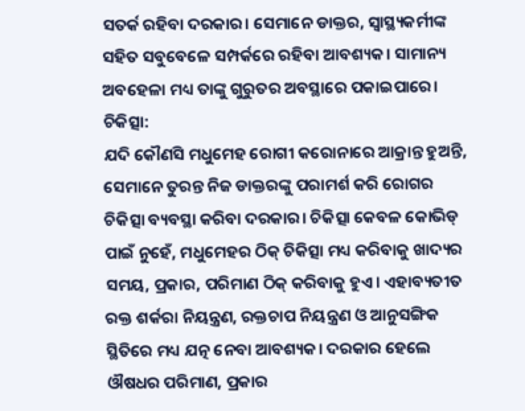ସତର୍କ ରହିବା ଦରକାର। ସେମାନେ ଡାକ୍ତର, ସ୍ବାସ୍ଥ୍ୟକର୍ମୀଙ୍କ ସହିତ ସବୁବେଳେ ସମ୍ପର୍କରେ ରହିବା ଆବଶ୍ୟକ। ସାମାନ୍ୟ ଅବହେଳା ମଧ୍ୟ ତାଙ୍କୁ ଗୁରୁତର ଅବସ୍ଥାରେ ପକାଇପାରେ।
ଚିକିତ୍ସା:
ଯଦି କୌଣସି ମଧୁମେହ ରୋଗୀ କରୋନାରେ ଆକ୍ରାନ୍ତ ହୁଅନ୍ତି, ସେମାନେ ତୁରନ୍ତ ନିଜ ଡାକ୍ତରଙ୍କୁ ପରାମର୍ଶ କରି ରୋଗର ଚିକିତ୍ସା ବ୍ୟବସ୍ଥା କରିବା ଦରକାର। ଚିକିତ୍ସା କେବଳ କୋଭିଡ୍ ପାଇଁ ନୁହେଁ, ମଧୁମେହର ଠିକ୍ ଚିକିତ୍ସା ମଧ୍ୟ କରିବାକୁ ଖାଦ୍ୟର ସମୟ, ପ୍ରକାର, ପରିମାଣ ଠିକ୍ କରିବାକୁ ହୁଏ। ଏହାବ୍ୟତୀତ ରକ୍ତ ଶର୍କରା ନିୟନ୍ତ୍ରଣ, ରକ୍ତଚାପ ନିୟନ୍ତ୍ରଣ ଓ ଆନୁସଙ୍ଗିକ ସ୍ଥିତିରେ ମଧ୍ୟ ଯତ୍ନ ନେବା ଆବଶ୍ୟକ। ଦରକାର ହେଲେ ଔଷଧର ପରିମାଣ, ପ୍ରକାର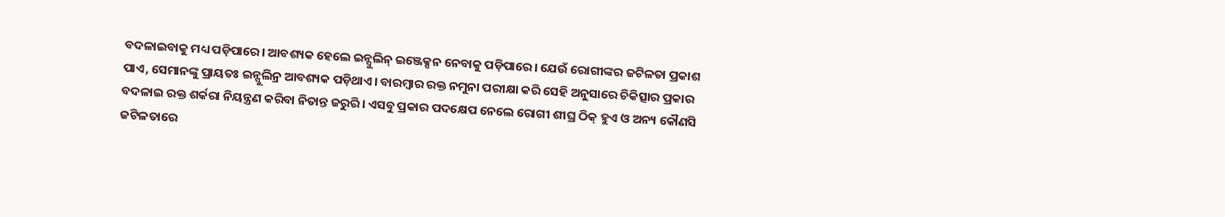ବଦଳାଇବାକୁ ମଧ୍ୟ ପଡ଼ିପାରେ। ଆବଶ୍ୟକ ହେଲେ ଇନ୍ସୁଲିନ୍ ଇଞ୍ଜେକ୍ସନ ନେବାକୁ ପଡ଼ିପାରେ। ଯେଉଁ ରୋଗୀଙ୍କର ଜଟିଳତା ପ୍ରକାଶ ପାଏ, ସେମାନଙ୍କୁ ପ୍ରାୟତଃ ଇନ୍ସୁଲିନ୍ର ଆବଶ୍ୟକ ପଡ଼ିଥାଏ। ବାରମ୍ବାର ରକ୍ତ ନମୁନା ପରୀକ୍ଷା କରି ସେହି ଅନୁସାରେ ଚିକିତ୍ସାର ପ୍ରକାର ବଦଳାଇ ରକ୍ତ ଶର୍କରା ନିୟନ୍ତ୍ରଣ କରିବା ନିତାନ୍ତ ଜରୁରି। ଏସବୁ ପ୍ରକାର ପଦକ୍ଷେପ ନେଲେ ରୋଗୀ ଶୀଘ୍ର ଠିକ୍ ହୁଏ ଓ ଅନ୍ୟ କୌଣସି ଜଟିଳତାରେ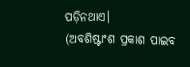ପଡ଼ିନଥାଏ।
(ଅବଶିଷ୍ଟାଂଶ ପ୍ରକାଶ ପାଇବ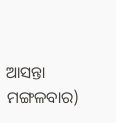ଆସନ୍ତା ମଙ୍ଗଳବାର)